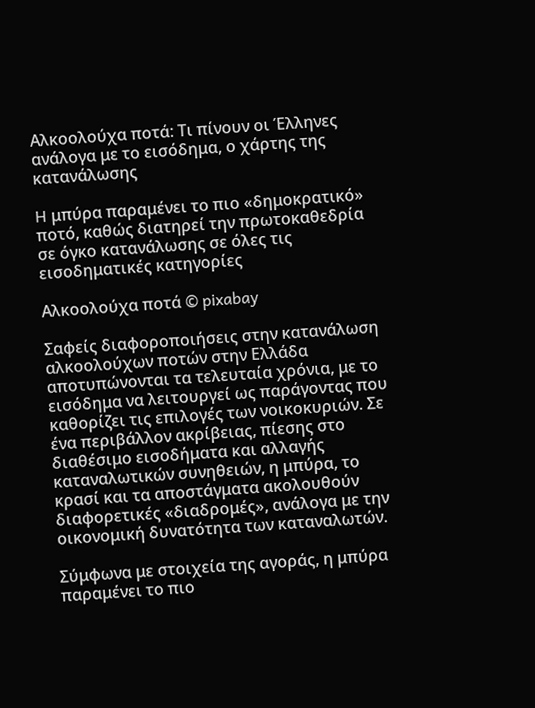Αλκοολούχα ποτά: Τι πίνουν οι Έλληνες ανάλογα με το εισόδημα, ο χάρτης της κατανάλωσης

H μπύρα παραμένει το πιο «δημοκρατικό» ποτό, καθώς διατηρεί την πρωτοκαθεδρία σε όγκο κατανάλωσης σε όλες τις εισοδηματικές κατηγορίες

Αλκοολούχα ποτά © pixabay

Σαφείς διαφοροποιήσεις στην κατανάλωση αλκοολούχων ποτών στην Ελλάδα αποτυπώνονται τα τελευταία χρόνια, με το εισόδημα να λειτουργεί ως παράγοντας που καθορίζει τις επιλογές των νοικοκυριών. Σε ένα περιβάλλον ακρίβειας, πίεσης στο διαθέσιμο εισοδήματα και αλλαγής καταναλωτικών συνηθειών, η μπύρα, το κρασί και τα αποστάγματα ακολουθούν διαφορετικές «διαδρομές», ανάλογα με την οικονομική δυνατότητα των καταναλωτών.

Σύμφωνα με στοιχεία της αγοράς, η μπύρα παραμένει το πιο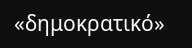«δημοκρατικό»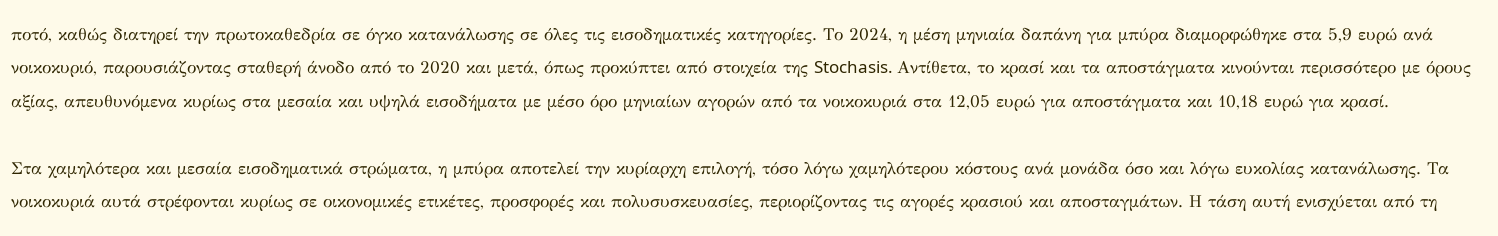ποτό, καθώς διατηρεί την πρωτοκαθεδρία σε όγκο κατανάλωσης σε όλες τις εισοδηματικές κατηγορίες. Το 2024, η μέση μηνιαία δαπάνη για μπύρα διαμορφώθηκε στα 5,9 ευρώ ανά νοικοκυριό, παρουσιάζοντας σταθερή άνοδο από το 2020 και μετά, όπως προκύπτει από στοιχεία της Stochasis. Αντίθετα, το κρασί και τα αποστάγματα κινούνται περισσότερο με όρους αξίας, απευθυνόμενα κυρίως στα μεσαία και υψηλά εισοδήματα με μέσο όρο μηνιαίων αγορών από τα νοικοκυριά στα 12,05 ευρώ για αποστάγματα και 10,18 ευρώ για κρασί.

Στα χαμηλότερα και μεσαία εισοδηματικά στρώματα, η μπύρα αποτελεί την κυρίαρχη επιλογή, τόσο λόγω χαμηλότερου κόστους ανά μονάδα όσο και λόγω ευκολίας κατανάλωσης. Τα νοικοκυριά αυτά στρέφονται κυρίως σε οικονομικές ετικέτες, προσφορές και πολυσυσκευασίες, περιορίζοντας τις αγορές κρασιού και αποσταγμάτων. Η τάση αυτή ενισχύεται από τη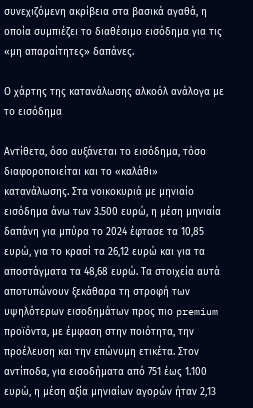συνεχιζόμενη ακρίβεια στα βασικά αγαθά, η οποία συμπιέζει το διαθέσιμο εισόδημα για τις «μη απαραίτητες» δαπάνες.

Ο χάρτης της κατανάλωσης αλκοόλ ανάλογα με το εισόδημα

Αντίθετα, όσο αυξάνεται το εισόδημα, τόσο διαφοροποιείται και το «καλάθι» κατανάλωσης. Στα νοικοκυριά με μηνιαίο εισόδημα άνω των 3.500 ευρώ, η μέση μηνιαία δαπάνη για μπύρα το 2024 έφτασε τα 10,85 ευρώ, για το κρασί τα 26,12 ευρώ και για τα αποστάγματα τα 48,68 ευρώ. Τα στοιχεία αυτά αποτυπώνουν ξεκάθαρα τη στροφή των υψηλότερων εισοδημάτων προς πιο premium προϊόντα, με έμφαση στην ποιότητα, την προέλευση και την επώνυμη ετικέτα. Στον αντίποδα, για εισοδήματα από 751 έως 1.100 ευρώ, η μέση αξία μηνιαίων αγορών ήταν 2,13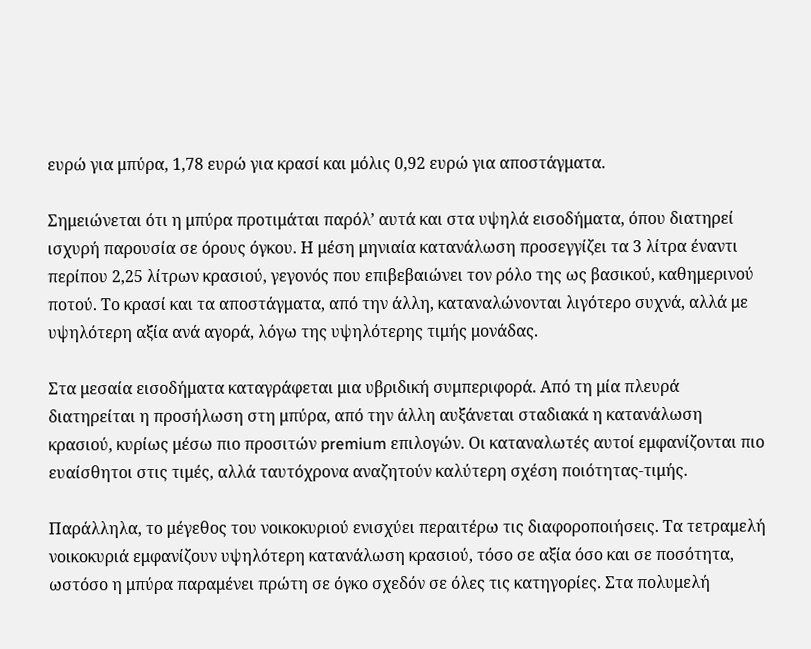ευρώ για μπύρα, 1,78 ευρώ για κρασί και μόλις 0,92 ευρώ για αποστάγματα.

Σημειώνεται ότι η μπύρα προτιμάται παρόλ’ αυτά και στα υψηλά εισοδήματα, όπου διατηρεί ισχυρή παρουσία σε όρους όγκου. Η μέση μηνιαία κατανάλωση προσεγγίζει τα 3 λίτρα έναντι περίπου 2,25 λίτρων κρασιού, γεγονός που επιβεβαιώνει τον ρόλο της ως βασικού, καθημερινού ποτού. Το κρασί και τα αποστάγματα, από την άλλη, καταναλώνονται λιγότερο συχνά, αλλά με υψηλότερη αξία ανά αγορά, λόγω της υψηλότερης τιμής μονάδας.

Στα μεσαία εισοδήματα καταγράφεται μια υβριδική συμπεριφορά. Από τη μία πλευρά διατηρείται η προσήλωση στη μπύρα, από την άλλη αυξάνεται σταδιακά η κατανάλωση κρασιού, κυρίως μέσω πιο προσιτών premium επιλογών. Οι καταναλωτές αυτοί εμφανίζονται πιο ευαίσθητοι στις τιμές, αλλά ταυτόχρονα αναζητούν καλύτερη σχέση ποιότητας-τιμής.

Παράλληλα, το μέγεθος του νοικοκυριού ενισχύει περαιτέρω τις διαφοροποιήσεις. Τα τετραμελή νοικοκυριά εμφανίζουν υψηλότερη κατανάλωση κρασιού, τόσο σε αξία όσο και σε ποσότητα, ωστόσο η μπύρα παραμένει πρώτη σε όγκο σχεδόν σε όλες τις κατηγορίες. Στα πολυμελή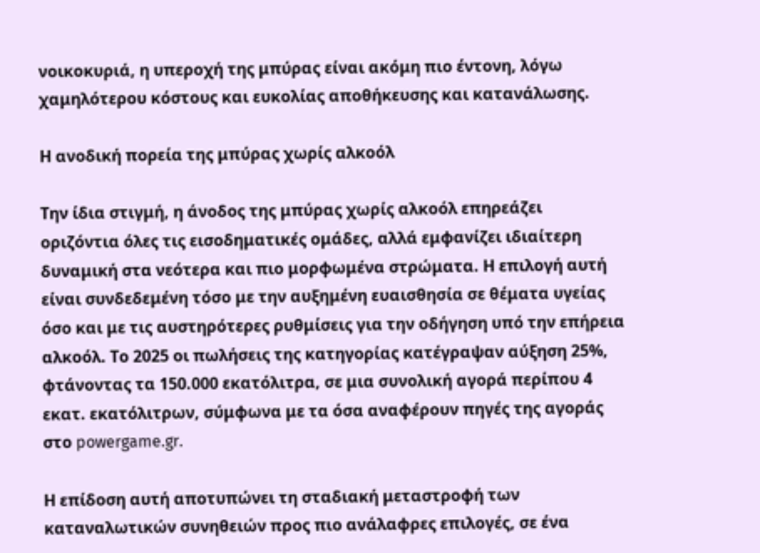νοικοκυριά, η υπεροχή της μπύρας είναι ακόμη πιο έντονη, λόγω χαμηλότερου κόστους και ευκολίας αποθήκευσης και κατανάλωσης.

Η ανοδική πορεία της μπύρας χωρίς αλκοόλ

Την ίδια στιγμή, η άνοδος της μπύρας χωρίς αλκοόλ επηρεάζει οριζόντια όλες τις εισοδηματικές ομάδες, αλλά εμφανίζει ιδιαίτερη δυναμική στα νεότερα και πιο μορφωμένα στρώματα. Η επιλογή αυτή είναι συνδεδεμένη τόσο με την αυξημένη ευαισθησία σε θέματα υγείας όσο και με τις αυστηρότερες ρυθμίσεις για την οδήγηση υπό την επήρεια αλκοόλ. Το 2025 οι πωλήσεις της κατηγορίας κατέγραψαν αύξηση 25%, φτάνοντας τα 150.000 εκατόλιτρα, σε μια συνολική αγορά περίπου 4 εκατ. εκατόλιτρων, σύμφωνα με τα όσα αναφέρουν πηγές της αγοράς στο powergame.gr.

Η επίδοση αυτή αποτυπώνει τη σταδιακή μεταστροφή των καταναλωτικών συνηθειών προς πιο ανάλαφρες επιλογές, σε ένα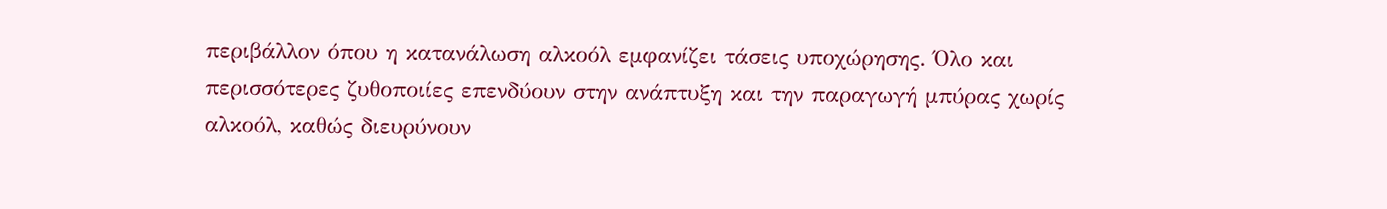περιβάλλον όπου η κατανάλωση αλκοόλ εμφανίζει τάσεις υποχώρησης. Όλο και περισσότερες ζυθοποιίες επενδύουν στην ανάπτυξη και την παραγωγή μπύρας χωρίς αλκοόλ, καθώς διευρύνουν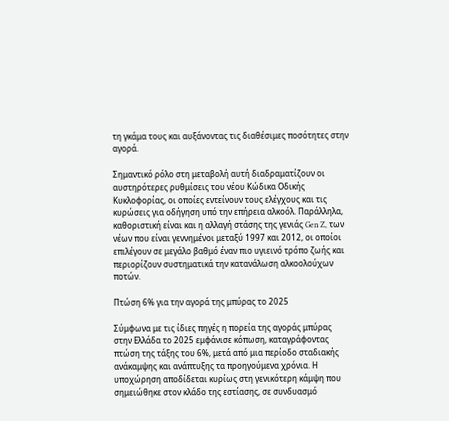τη γκάμα τους και αυξάνοντας τις διαθέσιμες ποσότητες στην αγορά.

Σημαντικό ρόλο στη μεταβολή αυτή διαδραματίζουν οι αυστηρότερες ρυθμίσεις του νέου Κώδικα Οδικής Κυκλοφορίας, οι οποίες εντείνουν τους ελέγχους και τις κυρώσεις για οδήγηση υπό την επήρεια αλκοόλ. Παράλληλα, καθοριστική είναι και η αλλαγή στάσης της γενιάς Gen Z, των νέων που είναι γεννημένοι μεταξύ 1997 και 2012, οι οποίοι επιλέγουν σε μεγάλο βαθμό έναν πιο υγιεινό τρόπο ζωής και περιορίζουν συστηματικά την κατανάλωση αλκοολούχων ποτών.

Πτώση 6% για την αγορά της μπύρας το 2025

Σύμφωνα με τις ίδιες πηγές η πορεία της αγοράς μπύρας στην Ελλάδα το 2025 εμφάνισε κόπωση, καταγράφοντας πτώση της τάξης του 6%, μετά από μια περίοδο σταδιακής ανάκαμψης και ανάπτυξης τα προηγούμενα χρόνια. Η υποχώρηση αποδίδεται κυρίως στη γενικότερη κάμψη που σημειώθηκε στον κλάδο της εστίασης, σε συνδυασμό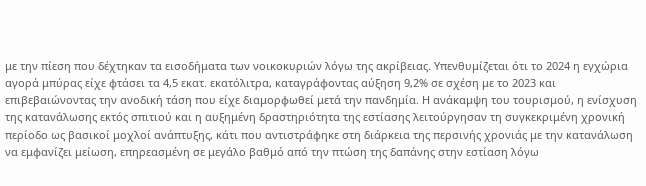με την πίεση που δέχτηκαν τα εισοδήματα των νοικοκυριών λόγω της ακρίβειας. Υπενθυμίζεται ότι το 2024 η εγχώρια αγορά μπύρας είχε φτάσει τα 4,5 εκατ. εκατόλιτρα, καταγράφοντας αύξηση 9,2% σε σχέση με το 2023 και επιβεβαιώνοντας την ανοδική τάση που είχε διαμορφωθεί μετά την πανδημία. Η ανάκαμψη του τουρισμού, η ενίσχυση της κατανάλωσης εκτός σπιτιού και η αυξημένη δραστηριότητα της εστίασης λειτούργησαν τη συγκεκριμένη χρονική περίοδο ως βασικοί μοχλοί ανάπτυξης, κάτι που αντιστράφηκε στη διάρκεια της περσινής χρονιάς με την κατανάλωση να εμφανίζει μείωση, επηρεασμένη σε μεγάλο βαθμό από την πτώση της δαπάνης στην εστίαση λόγω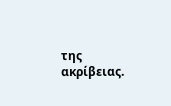της ακρίβειας.